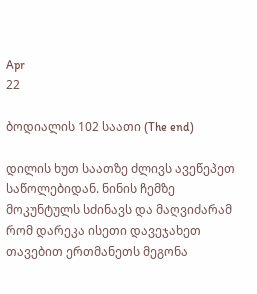Apr
22

ბოდიალის 102 საათი (The end)

დილის ხუთ საათზე ძლივს ავეწეპეთ საწოლებიდან. ნინის ჩემზე მოკუნტულს სძინავს და მაღვიძარამ რომ დარეკა ისეთი დავეჯახეთ თავებით ერთმანეთს მეგონა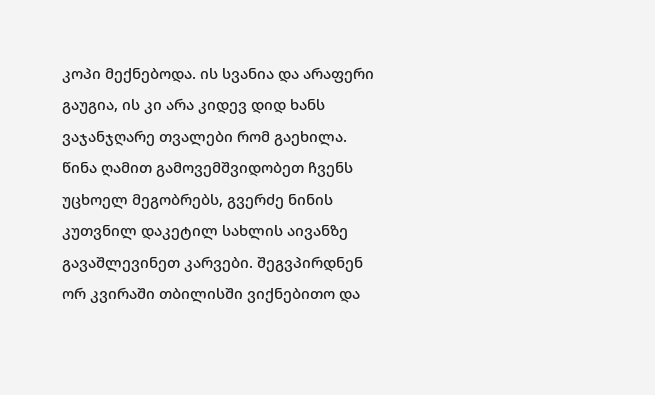კოპი მექნებოდა. ის სვანია და არაფერი გაუგია, ის კი არა კიდევ დიდ ხანს ვაჯანჯღარე თვალები რომ გაეხილა. წინა ღამით გამოვემშვიდობეთ ჩვენს უცხოელ მეგობრებს, გვერძე ნინის კუთვნილ დაკეტილ სახლის აივანზე გავაშლევინეთ კარვები. შეგვპირდნენ ორ კვირაში თბილისში ვიქნებითო და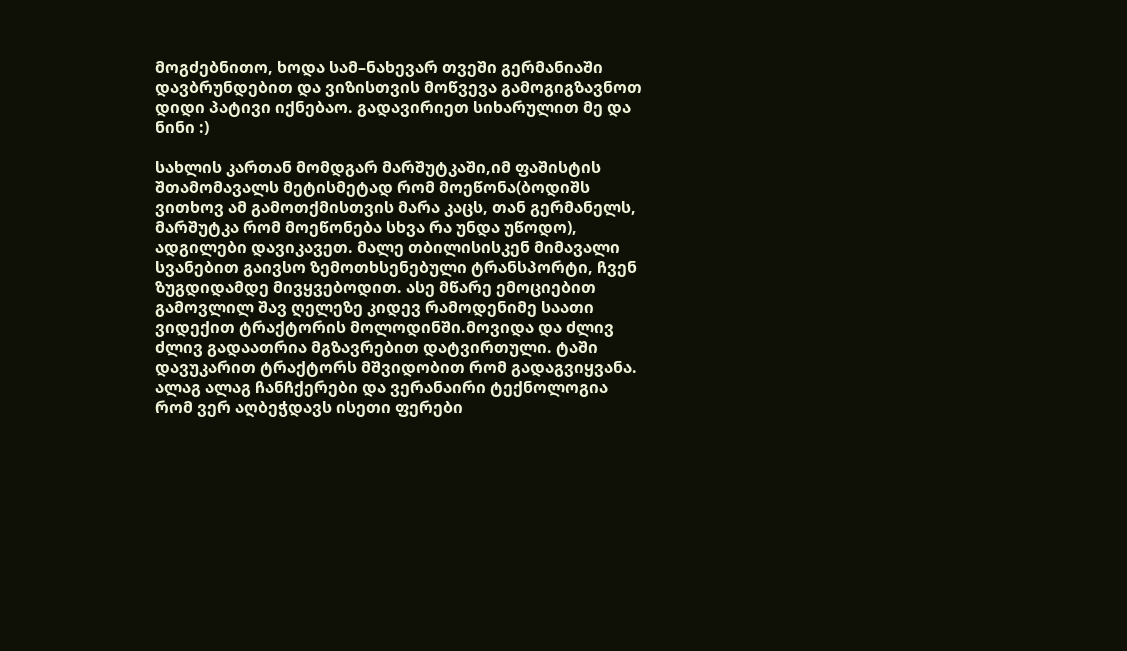მოგძებნითო, ხოდა სამ–ნახევარ თვეში გერმანიაში დავბრუნდებით და ვიზისთვის მოწვევა გამოგიგზავნოთ დიდი პატივი იქნებაო. გადავირიეთ სიხარულით მე და ნინი :)

სახლის კართან მომდგარ მარშუტკაში,იმ ფაშისტის შთამომავალს მეტისმეტად რომ მოეწონა(ბოდიშს ვითხოვ ამ გამოთქმისთვის მარა კაცს, თან გერმანელს, მარშუტკა რომ მოეწონება სხვა რა უნდა უწოდო), ადგილები დავიკავეთ. მალე თბილისისკენ მიმავალი სვანებით გაივსო ზემოთხსენებული ტრანსპორტი, ჩვენ ზუგდიდამდე მივყვებოდით. ასე მწარე ემოციებით გამოვლილ შავ ღელეზე კიდევ რამოდენიმე საათი ვიდექით ტრაქტორის მოლოდინში.მოვიდა და ძლივ ძლივ გადაათრია მგზავრებით დატვირთული. ტაში დავუკარით ტრაქტორს მშვიდობით რომ გადაგვიყვანა. ალაგ ალაგ ჩანჩქერები და ვერანაირი ტექნოლოგია რომ ვერ აღბეჭდავს ისეთი ფერები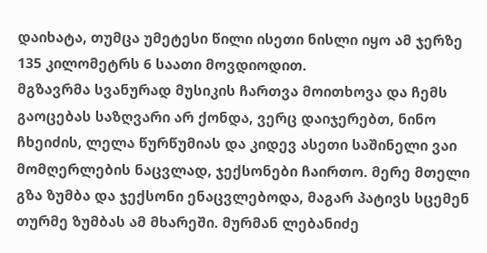დაიხატა, თუმცა უმეტესი წილი ისეთი ნისლი იყო ამ ჯერზე 135 კილომეტრს 6 საათი მოვდიოდით.
მგზავრმა სვანურად მუსიკის ჩართვა მოითხოვა და ჩემს გაოცებას საზღვარი არ ქონდა, ვერც დაიჯერებთ, ნინო ჩხეიძის, ლელა წურწუმიას და კიდევ ასეთი საშინელი ვაი მომღერლების ნაცვლად, ჯექსონები ჩაირთო. მერე მთელი გზა ზუმბა და ჯექსონი ენაცვლებოდა, მაგარ პატივს სცემენ თურმე ზუმბას ამ მხარეში. მურმან ლებანიძე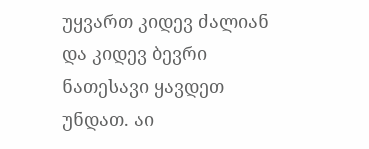უყვართ კიდევ ძალიან და კიდევ ბევრი ნათესავი ყავდეთ უნდათ. აი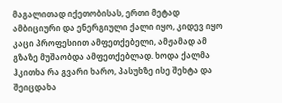მაგალითად იქეთობისას, ერთი მეტად ამბიციური და ენერგიული ქალი იყო, კიდევ იყო კაცი პროფესიით ამფეთქებელი, ამჟამად ამ გზაზე მუშაობდა ამფეთქებლად. ხოდა ქალმა ჰკითხა რა გვარი ხარო, პასუხზე ისე შეხტა და შეიცდახა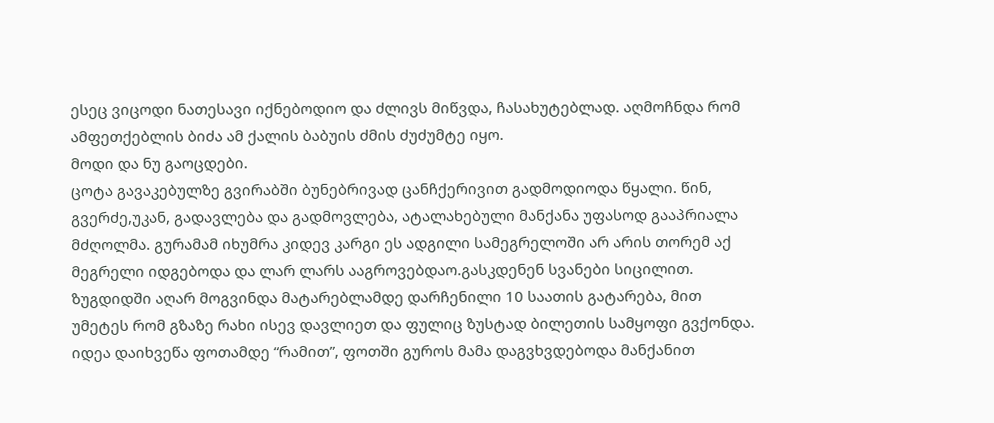ესეც ვიცოდი ნათესავი იქნებოდიო და ძლივს მიწვდა, ჩასახუტებლად. აღმოჩნდა რომ ამფეთქებლის ბიძა ამ ქალის ბაბუის ძმის ძუძუმტე იყო.
მოდი და ნუ გაოცდები.
ცოტა გავაკებულზე გვირაბში ბუნებრივად ცანჩქერივით გადმოდიოდა წყალი. წინ, გვერძე,უკან, გადავლება და გადმოვლება, ატალახებული მანქანა უფასოდ გააპრიალა მძღოლმა. გურამამ იხუმრა კიდევ კარგი ეს ადგილი სამეგრელოში არ არის თორემ აქ მეგრელი იდგებოდა და ლარ ლარს ააგროვებდაო.გასკდენენ სვანები სიცილით.
ზუგდიდში აღარ მოგვინდა მატარებლამდე დარჩენილი 10 საათის გატარება, მით უმეტეს რომ გზაზე რახი ისევ დავლიეთ და ფულიც ზუსტად ბილეთის სამყოფი გვქონდა. იდეა დაიხვეწა ფოთამდე “რამით”, ფოთში გუროს მამა დაგვხვდებოდა მანქანით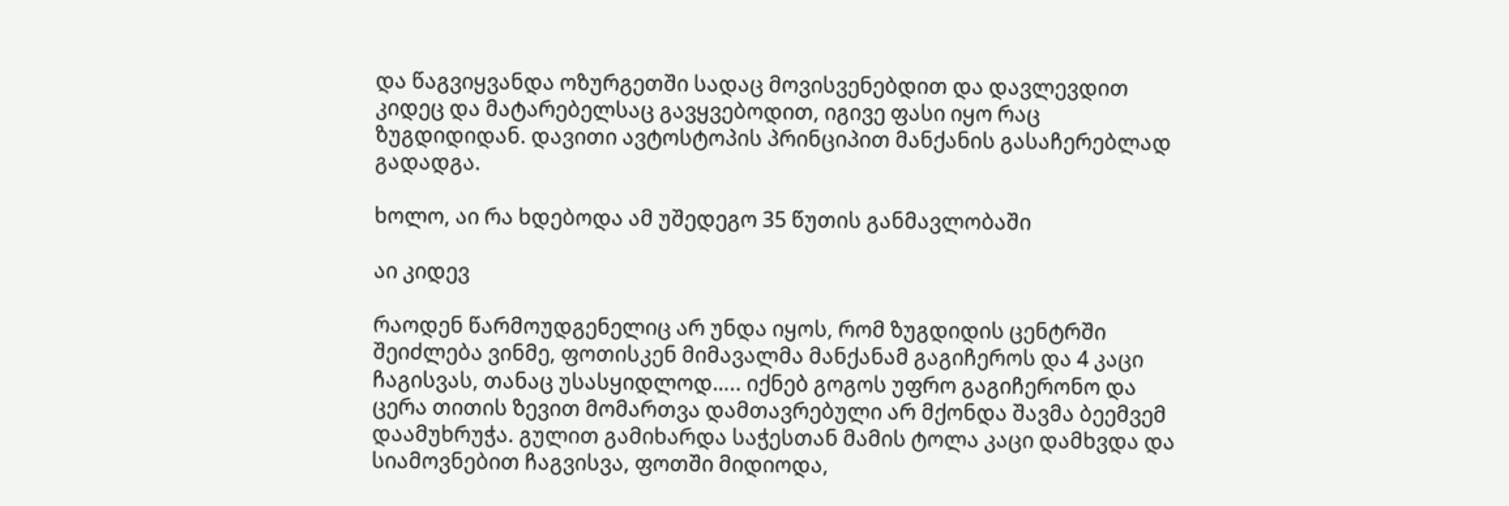და წაგვიყვანდა ოზურგეთში სადაც მოვისვენებდით და დავლევდით კიდეც და მატარებელსაც გავყვებოდით, იგივე ფასი იყო რაც ზუგდიდიდან. დავითი ავტოსტოპის პრინციპით მანქანის გასაჩერებლად გადადგა.

ხოლო, აი რა ხდებოდა ამ უშედეგო 35 წუთის განმავლობაში

აი კიდევ

რაოდენ წარმოუდგენელიც არ უნდა იყოს, რომ ზუგდიდის ცენტრში შეიძლება ვინმე, ფოთისკენ მიმავალმა მანქანამ გაგიჩეროს და 4 კაცი ჩაგისვას, თანაც უსასყიდლოდ….. იქნებ გოგოს უფრო გაგიჩერონო და ცერა თითის ზევით მომართვა დამთავრებული არ მქონდა შავმა ბეემვემ დაამუხრუჭა. გულით გამიხარდა საჭესთან მამის ტოლა კაცი დამხვდა და სიამოვნებით ჩაგვისვა, ფოთში მიდიოდა,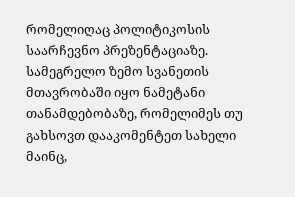რომელიღაც პოლიტიკოსის საარჩევნო პრეზენტაციაზე. სამეგრელო ზემო სვანეთის მთავრობაში იყო ნამეტანი თანამდებობაზე, რომელიმეს თუ გახსოვთ დააკომენტეთ სახელი მაინც,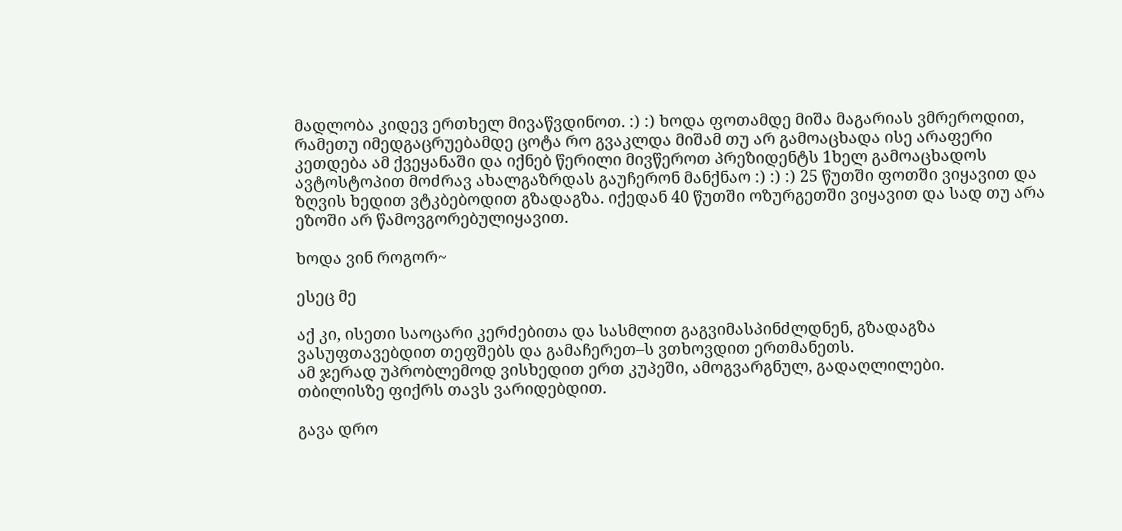მადლობა კიდევ ერთხელ მივაწვდინოთ. :) :) ხოდა ფოთამდე მიშა მაგარიას ვმრეროდით, რამეთუ იმედგაცრუებამდე ცოტა რო გვაკლდა მიშამ თუ არ გამოაცხადა ისე არაფერი კეთდება ამ ქვეყანაში და იქნებ წერილი მივწეროთ პრეზიდენტს 1ხელ გამოაცხადოს ავტოსტოპით მოძრავ ახალგაზრდას გაუჩერონ მანქნაო :) :) :) 25 წუთში ფოთში ვიყავით და ზღვის ხედით ვტკბებოდით გზადაგზა. იქედან 40 წუთში ოზურგეთში ვიყავით და სად თუ არა ეზოში არ წამოვგორებულიყავით.

ხოდა ვინ როგორ~

ესეც მე

აქ კი, ისეთი საოცარი კერძებითა და სასმლით გაგვიმასპინძლდნენ, გზადაგზა ვასუფთავებდით თეფშებს და გამაჩერეთ–ს ვთხოვდით ერთმანეთს.
ამ ჯერად უპრობლემოდ ვისხედით ერთ კუპეში, ამოგვარგნულ, გადაღლილები.
თბილისზე ფიქრს თავს ვარიდებდით.

გავა დრო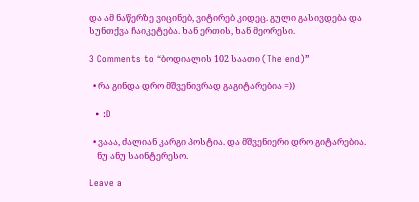და ამ ნაწერზე ვიცინებ, ვიტირებ კიდეც. გული გასივდება და სუნთქვა ჩაიკეტება. ხან ერთის, ხან მეორესი.

3 Comments to “ბოდიალის 102 საათი (The end)”

  • რა გინდა დრო მშვენივრად გაგიტარებია =))

  • :D

  • ვააა, ძალიან კარგი პოსტია. და მშვენიერი დრო გიტარებია.
    ნუ ანუ საინტერესო.

Leave a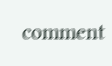comment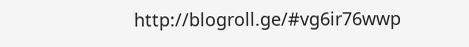http://blogroll.ge/#vg6ir76wwp